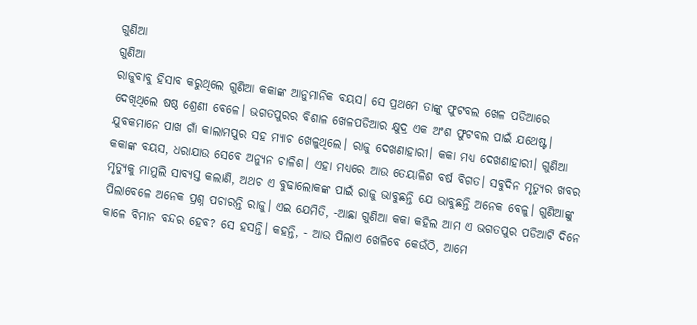ଗୁଣିଆ
ଗୁଣିଆ
ରାଜୁବାବୁ ହିସାବ କରୁଥିଲେ ଗୁଣିଆ କକାଙ୍କ ଆନୁମାନିକ ବୟସ। ସେ ପ୍ରଥମେ ତାଙ୍କୁ ଫୁଟବଲ ଖେଳ ପଡିଆରେ ଦେଖିଥିଲେ ଷଷ୍ଠ ଶ୍ରେଣୀ ବେଳେ। ଭଗତପୁରର ବିଶାଳ ଖେଳପଡିଆର କ୍ଷୁଦ୍ର ଏକ ଅଂଶ ଫୁଟବଲ ପାଇଁ ଯଥେଷ୍ଟ। ଯୁବକମାନେ ପାଖ ଗାଁ କାଲାମପୁର ସହ ମ୍ୟାଚ ଖେଳୁଥିଲେ। ରାଜୁ ଦେଖଣାହାରୀ। କକା ମଧ୍ୟ ଦେଖଣାହାରୀ। ଗୁଣିଆ କକାଙ୍କ ବୟସ, ଧରାଯାଉ ସେବେ ଅନ୍ୟୁନ ଚାଳିଶ। ଏହା ମଧ୍ୟରେ ଆଉ ତେୟାଳିଶ ବର୍ଷ ବିଗତ। ସବୁଦିନ ମୃତ୍ୟୁର ଖବର ମୃତ୍ୟୁକୁ ମାମୁଲି ସାବ୍ୟସ୍ତ କଲାଣି, ଅଥଚ ଏ ବୁଢାଲୋକଙ୍କ ପାଇଁ ରାଜୁ ଭାବୁଛନ୍ତି ଯେ ଭାବୁଛନ୍ତି ଅନେକ ବେଳୁ। ଗୁଣିଆଙ୍କୁ ପିଲାବେଳେ ଅନେକ ପ୍ରଶ୍ନ ପଚାରନ୍ତି ରାଜୁ। ଏଇ ଯେମିତି, -ଆଛା ଗୁଣିଆ କକା କହିଲ ଆମ ଏ ଭଗତପୁର ପଡିଆଟି ଦିନେ କାଳେ ବିମାନ ବନ୍ଦର ହେବ? ସେ ହସନ୍ତି। କହନ୍ତି, - ଆଉ ପିଲାଏ ଖେଳିବେ କେଉଁଠି, ଆମେ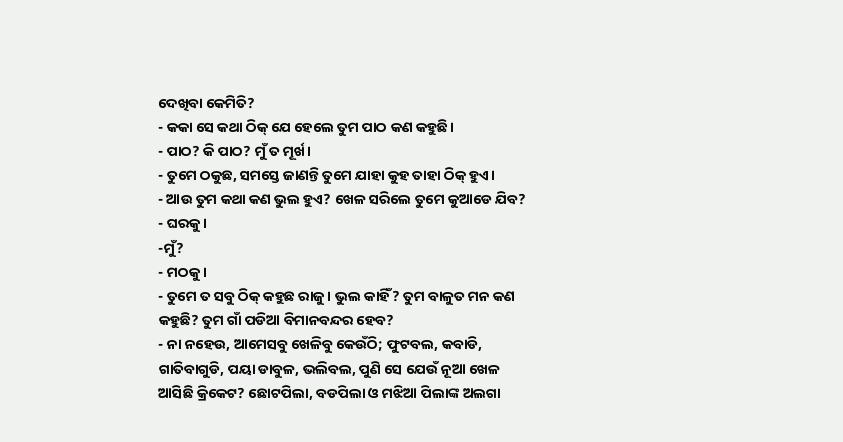ଦେଖିବା କେମିତି?
- କକା ସେ କଥା ଠିକ୍ ଯେ ହେଲେ ତୁମ ପାଠ କଣ କହୁଛି।
- ପାଠ? କି ପାଠ? ମୁଁ ତ ମୂର୍ଖ।
- ତୁମେ ଠକୁଛ, ସମସ୍ତେ ଜାଣନ୍ତି ତୁମେ ଯାହା କୁହ ତାହା ଠିକ୍ ହୁଏ।
- ଆଉ ତୁମ କଥା କଣ ଭୁଲ ହୁଏ? ଖେଳ ସରିଲେ ତୁମେ କୁଆଡେ ଯିବ?
- ଘରକୁ।
-ମୁଁ?
- ମଠକୁ।
- ତୁମେ ତ ସବୁ ଠିକ୍ କହୁଛ ରାଜୁ। ଭୁଲ କାହିଁ? ତୁମ ବାଳୁତ ମନ କଣ କହୁଛି? ତୁମ ଗାଁ ପଡିଆ ବିମାନବନ୍ଦର ହେବ?
- ନା ନହେଉ, ଆମେସବୁ ଖେଳିବୁ କେଉଁଠି; ଫୁଟବଲ, କବାଡି, ଗାତିବାଗୁଡି, ପୟା ଡାବୁଳ, ଭଲିବଲ, ପୁଣି ସେ ଯେଉଁ ନୂଆ ଖେଳ ଆସିଛି କ୍ରିକେଟ? ଛୋଟପିଲା, ବଡପିଲା ଓ ମଝିଆ ପିଲାଙ୍କ ଅଲଗା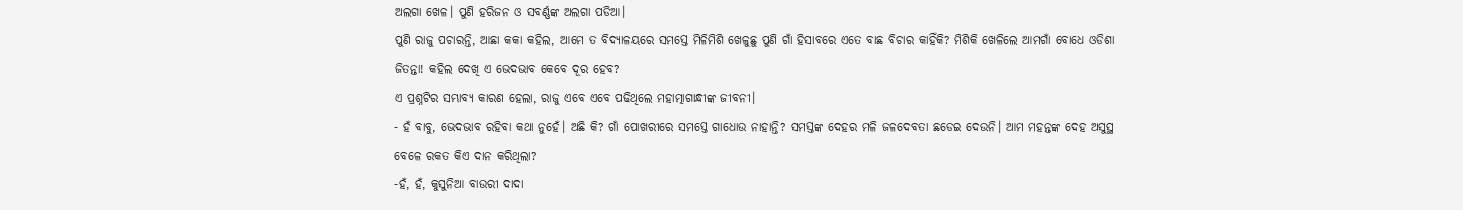ଅଲଗା ଖେଳ। ପୁଣି ହରିଜନ ଓ ସବର୍ଣ୍ଣଙ୍କ ଅଲଗା ପଡିଆ।
ପୁଣି ରାଜୁ ପଚାରନ୍ତି, ଆଛା କକା କହିଲ, ଆମେ ତ ବିଦ୍ୟାଳୟରେ ସମସ୍ତେ ମିଳିମିଶି ଖେଳୁଛୁ ପୁଣି ଗାଁ ହିସାବରେ ଏତେ ବାଛ ବିଚାର କାହିଁକି? ମିଶିକି ଖେଳିଲେ ଆମଗାଁ ବୋଧେ ଓଡିଶା ଜିତନ୍ତା! କହିଲ ଦେଖି ଏ ଭେଦଭାବ କେବେ ଦୂର ହେବ?
ଏ ପ୍ରଶ୍ନଟିର ସମ୍ଭାବ୍ୟ କାରଣ ହେଲା, ରାଜୁ ଏବେ ଏବେ ପଢିଥିଲେ ମହାତ୍ମାଗାନ୍ଧୀଙ୍କ ଜୀବନୀ।
- ହଁ ବାବୁ, ଭେଦଭାବ ରହିବା କଥା ନୁହେଁ। ଅଛି କି? ଗାଁ ପୋଖରୀରେ ସମସ୍ତେ ଗାଧୋଉ ନାହାନ୍ତି? ସମସ୍ତଙ୍କ ଦେହର ମଳି ଜଳଦେବତା ଛଡେଇ ଦେଉନି। ଆମ ମହନ୍ତଙ୍କ ଦେହ ଅସୁସ୍ଥ ବେଳେ ରକତ କିଏ ଦାନ କରିଥିଲା?
-ହଁ, ହଁ, କୁସୁନିଆ ବାଉରୀ ଦାଦା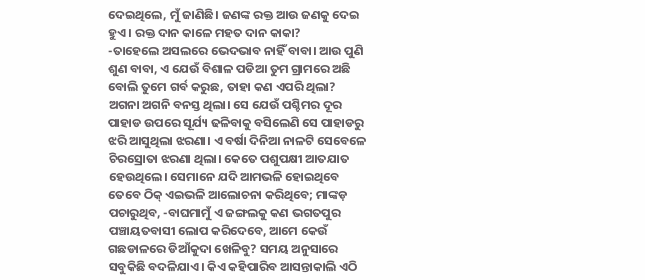ଦେଇଥିଲେ, ମୁଁ ଜାଣିଛି। ଜଣଙ୍କ ରକ୍ତ ଆଉ ଜଣକୁ ଦେଇ ହୁଏ। ରକ୍ତ ଦାନ କାଳେ ମହତ ଦାନ କାକା?
-ତାହେଲେ ଅସଲରେ ଭେଦଭାବ ନାହିଁ ବାବା। ଆଉ ପୁଣି ଶୁଣ ବାବା, ଏ ଯେଉଁ ବିଶାଳ ପଡିଆ ତୁମ ଗ୍ରାମରେ ଅଛି ବୋଲି ତୁମେ ଗର୍ବ କରୁଛ, ତାହା କଣ ଏପରି ଥିଲା? ଅଗନା ଅଗନି ବନସ୍ତ ଥିଲା। ସେ ଯେଉଁ ପଶ୍ଚିମର ଦୂର ପାହାଡ ଉପରେ ସୂର୍ଯ୍ୟ ଢଳିବାକୁ ବସିଲେଣି ସେ ପାହାଡରୁ ଝରି ଆସୁଥିଲା ଝରଣା। ଏ ବର୍ଷା ଦିନିଆ ନାଳଟି ସେବେଳେ ଚିରସ୍ରୋତା ଝରଣା ଥିଲା। କେତେ ପଶୁପକ୍ଷୀ ଆତଯାତ ହେଉଥିଲେ। ସେମାନେ ଯଦି ଆମଭଳି ହୋଇଥିବେ ତେବେ ଠିକ୍ ଏଇଭଳି ଆଲୋଚନା କରିଥିବେ; ମାଙ୍କଡ଼ ପଚାରୁଥିବ, -ବାଘମାମୁଁ ଏ ଜଙ୍ଗଲକୁ କଣ ଭଗତପୁର ପଞ୍ଚାୟତବାସୀ ଲୋପ କରିଦେବେ, ଆମେ କେଉଁ ଗଛଡାଳରେ ଡିଆଁକୁଦା ଖେଳିବୁ? ସମୟ ଅନୁସାରେ ସବୁକିଛି ବଦଳିଯାଏ। କିଏ କହିପାରିବ ଆସନ୍ତାକାଲି ଏଠି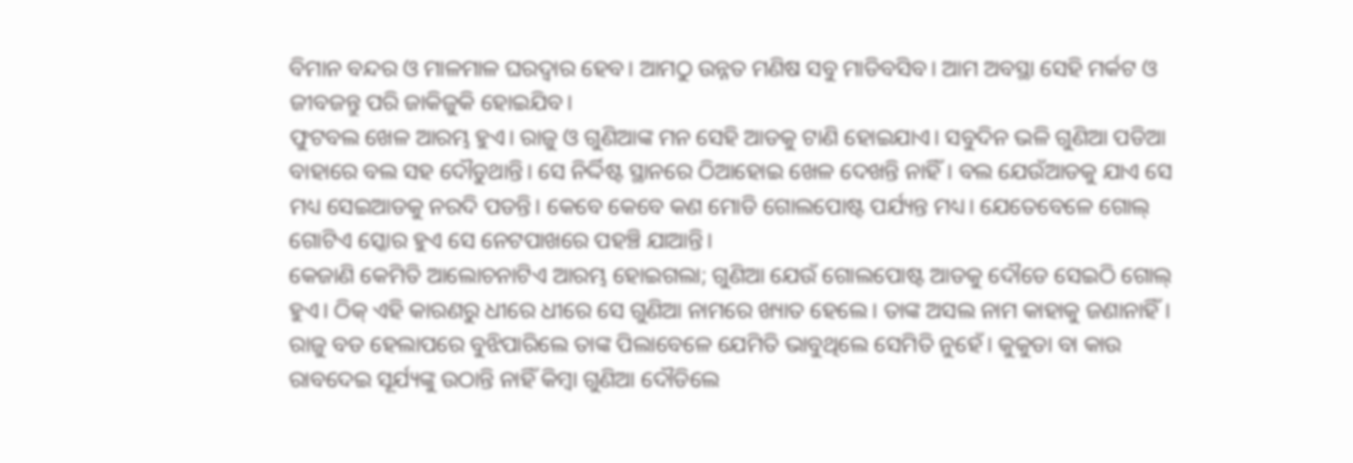ବିମାନ ବନ୍ଦର ଓ ମାଳମାଳ ଘରଦ୍ବାର ହେବ। ଆମଠୁ ଉନ୍ନତ ମଣିଷ ସବୁ ମାଡିବସିବ। ଆମ ଅବସ୍ଥା ସେହି ମର୍କଟ ଓ ଜୀବଜନ୍ତୁ ପରି ଜାକିଜୁକି ହୋଇଯିବ।
ଫୁଟବଲ ଖେଳ ଆରମ୍ଭ ହୁଏ। ରାଜୁ ଓ ଗୁଣିଆଙ୍କ ମନ ସେହି ଆଡକୁ ଟାଣି ହୋଇଯାଏ। ସବୁଦିନ ଭଳି ଗୁଣିଆ ପଡିଆ ବାହାରେ ବଲ ସହ ଦୌଡୁଥାନ୍ତି। ସେ ନିର୍ଦ୍ଦିଷ୍ଟ ସ୍ଥାନରେ ଠିଆହୋଇ ଖେଳ ଦେଖନ୍ତି ନାହିଁ। ବଲ ଯେଉଁଆଡକୁ ଯାଏ ସେ ମଧ୍ୟ ସେଇଆଡକୁ ନରଦି ପଡନ୍ତି। କେବେ କେବେ କଣ ମୋଡି ଗୋଲପୋଷ୍ଟ ପର୍ଯ୍ୟନ୍ତ ମଧ୍ୟ। ଯେତେବେଳେ ଗୋଲ୍ ଗୋଟିଏ ସ୍କୋର ହୁଏ ସେ ନେଟପାଖରେ ପହଞ୍ଚି ଯାଆନ୍ତି।
କେଜାଣି କେମିତି ଆଲୋଚନାଟିଏ ଆରମ୍ଭ ହୋଇଗଲା; ଗୁଣିଆ ଯେଉଁ ଗୋଲପୋଷ୍ଟ ଆଡକୁ ଦୌଡେ ସେଇଠି ଗୋଲ୍ ହୁଏ। ଠିକ୍ ଏହି କାରଣରୁ ଧୀରେ ଧୀରେ ସେ ଗୁଣିଆ ନାମରେ ଖ୍ୟାତ ହେଲେ। ତାଙ୍କ ଅସଲ ନାମ କାହାକୁ ଜଣାନାହିଁ। ରାଜୁ ବଡ ହେଲାପରେ ବୁଝିପାରିଲେ ତାଙ୍କ ପିଲାବେଳେ ଯେମିତି ଭାବୁଥିଲେ ସେମିତି ନୁହେଁ। କୁକୁଡା ବା କାଉ ରାବଦେଇ ସୂର୍ଯ୍ୟଙ୍କୁ ଉଠାନ୍ତି ନାହିଁ କିମ୍ବା ଗୁଣିଆ ଦୌଡିଲେ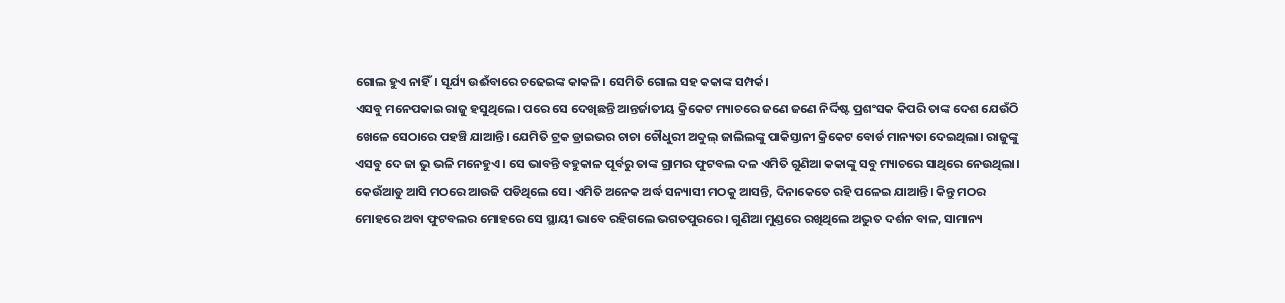ଗୋଲ ହୁଏ ନାହିଁ। ସୂର୍ଯ୍ୟ ଉଈଁବାରେ ଚଢେଇଙ୍କ କାକଳି। ସେମିତି ଗୋଲ ସହ କକାଙ୍କ ସମ୍ପର୍କ।
ଏସବୁ ମନେପକାଇ ରାଜୁ ହସୁଥିଲେ। ପରେ ସେ ଦେଖିଛନ୍ତି ଆନ୍ତର୍ଜାତୀୟ କ୍ରିକେଟ ମ୍ୟାଚରେ ଜଣେ ଜଣେ ନିର୍ଦ୍ଦିଷ୍ଟ ପ୍ରଶଂସକ କିପରି ତାଙ୍କ ଦେଶ ଯେଉଁଠି ଖେଳେ ସେଠାରେ ପହଞ୍ଚି ଯାଆନ୍ତି। ଯେମିତି ଟ୍ରକ ଡ୍ରାଇଭର ଚାଚା ଚୌଧୁରୀ ଅବ୍ଦୁଲ୍ ଜାଲିଲଙ୍କୁ ପାକିସ୍ତାନୀ କ୍ରିକେଟ ବୋର୍ଡ ମାନ୍ୟତା ଦେଇଥିଲା। ରାଜୁଙ୍କୁ ଏସବୁ ଦେ ଜା ଭୁ ଭଳି ମନେହୁଏ। ସେ ଭାବନ୍ତି ବହୁକାଳ ପୂର୍ବରୁ ତାଙ୍କ ଗ୍ରାମର ଫୁଟବଲ ଦଳ ଏମିତି ଗୁଣିଆ କକାଙ୍କୁ ସବୁ ମ୍ୟାଚରେ ସାଥିରେ ନେଉଥିଲା।
କେଉଁଆଡୁ ଆସି ମଠରେ ଆଉଜି ପଡିଥିଲେ ସେ। ଏମିତି ଅନେକ ଅର୍ଦ୍ଧ ସନ୍ୟାସୀ ମଠକୁ ଆସନ୍ତି, ଦିନାକେତେ ରହି ପଳେଇ ଯାଆନ୍ତି। କିନ୍ତୁ ମଠର ମୋହରେ ଅବା ଫୁଟବଲର ମୋହରେ ସେ ସ୍ଥାୟୀ ଭାବେ ରହିଗଲେ ଭଗତପୁରରେ। ଗୁଣିଆ ମୁଣ୍ଡରେ ରଖିଥିଲେ ଅଦ୍ଭୁତ ଦର୍ଶନ ବାଳ, ସାମାନ୍ୟ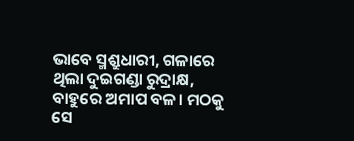ଭାବେ ସ୍ମଶ୍ରୁଧାରୀ, ଗଳାରେ ଥିଲା ଦୁଇଗଣ୍ଡା ରୁଦ୍ରାକ୍ଷ, ବାହୁରେ ଅମାପ ବଳ। ମଠକୁ ସେ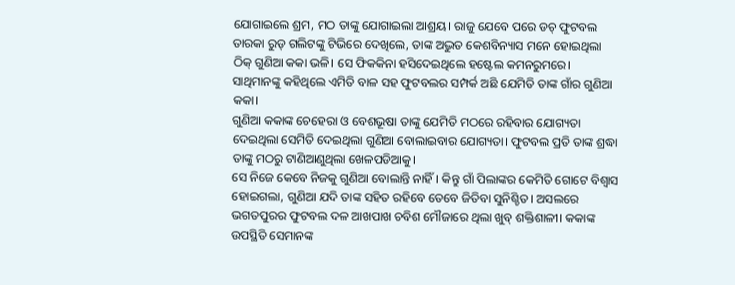ଯୋଗାଇଲେ ଶ୍ରମ, ମଠ ତାଙ୍କୁ ଯୋଗାଇଲା ଆଶ୍ରୟ। ରାଜୁ ଯେବେ ପରେ ଡଚ୍ ଫୁଟବଲ ତାରକା ରୁଡ୍ ଗଲିଟଙ୍କୁ ଟିଭିରେ ଦେଖିଲେ, ତାଙ୍କ ଅଦ୍ଭୁତ କେଶବିନ୍ୟାସ ମନେ ହୋଇଥିଲା ଠିକ୍ ଗୁଣିଆ କକା ଭଳି। ସେ ଫିକକିନା ହସିଦେଇଥିଲେ ହଷ୍ଟେଲ କମନରୁମରେ। ସାଥିମାନଙ୍କୁ କହିଥିଲେ ଏମିତି ବାଳ ସହ ଫୁଟବଲର ସମ୍ପର୍କ ଅଛି ଯେମିତି ତାଙ୍କ ଗାଁର ଗୁଣିଆ କକା।
ଗୁଣିଆ କକାଙ୍କ ଚେହେରା ଓ ବେଶଭୂଷା ତାଙ୍କୁ ଯେମିତି ମଠରେ ରହିବାର ଯୋଗ୍ୟତା ଦେଇଥିଲା ସେମିତି ଦେଇଥିଲା ଗୁଣିଆ ବୋଲାଇବାର ଯୋଗ୍ୟତା। ଫୁଟବଲ ପ୍ରତି ତାଙ୍କ ଶ୍ରଦ୍ଧା ତାଙ୍କୁ ମଠରୁ ଟାଣିଆଣୁଥିଲା ଖେଳପଡିଆକୁ।
ସେ ନିଜେ କେବେ ନିଜକୁ ଗୁଣିଆ ବୋଲାନ୍ତି ନାହିଁ। କିନ୍ତୁ ଗାଁ ପିଲାଙ୍କର କେମିତି ଗୋଟେ ବିଶ୍ୱାସ ହୋଇଗଲା, ଗୁଣିଆ ଯଦି ତାଙ୍କ ସହିତ ରହିବେ ତେବେ ଜିତିବା ସୁନିଶ୍ଚିତ। ଅସଲରେ ଭଗତପୁରର ଫୁଟବଲ ଦଳ ଆଖପାଖ ଚବିଶ ମୌଜାରେ ଥିଲା ଖୁବ୍ ଶକ୍ତିଶାଳୀ। କକାଙ୍କ ଉପସ୍ଥିତି ସେମାନଙ୍କ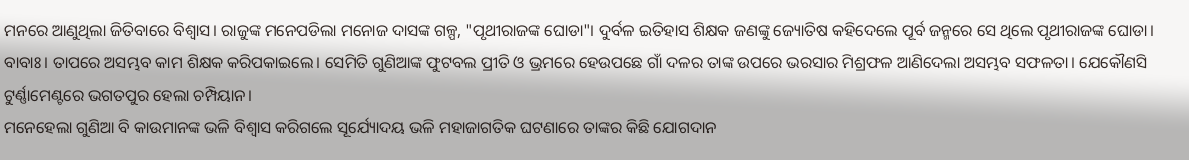ମନରେ ଆଣୁଥିଲା ଜିତିବାରେ ବିଶ୍ୱାସ। ରାଜୁଙ୍କ ମନେପଡିଲା ମନୋଜ ଦାସଙ୍କ ଗଳ୍ପ, "ପୃଥୀରାଜଙ୍କ ଘୋଡା"। ଦୁର୍ବଳ ଇତିହାସ ଶିକ୍ଷକ ଜଣଙ୍କୁ ଜ୍ୟୋତିଷ କହିଦେଲେ ପୂର୍ବ ଜନ୍ମରେ ସେ ଥିଲେ ପୃଥୀରାଜଙ୍କ ଘୋଡା। ବାବାଃ। ତାପରେ ଅସମ୍ଭବ କାମ ଶିକ୍ଷକ କରିପକାଇଲେ। ସେମିତି ଗୁଣିଆଙ୍କ ଫୁଟବଲ ପ୍ରୀତି ଓ ଭ୍ରମରେ ହେଉପଛେ ଗାଁ ଦଳର ତାଙ୍କ ଉପରେ ଭରସାର ମିଶ୍ରଫଳ ଆଣିଦେଲା ଅସମ୍ଭବ ସଫଳତା। ଯେକୌଣସି ଟୁର୍ଣ୍ଣାମେଣ୍ଟରେ ଭଗତପୁର ହେଲା ଚମ୍ପିୟାନ।
ମନେହେଲା ଗୁଣିଆ ବି କାଉମାନଙ୍କ ଭଳି ବିଶ୍ୱାସ କରିଗଲେ ସୂର୍ଯ୍ୟୋଦୟ ଭଳି ମହାଜାଗତିକ ଘଟଣାରେ ତାଙ୍କର କିଛି ଯୋଗଦାନ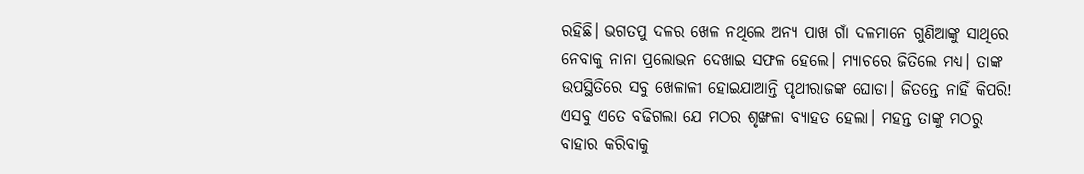ରହିଛି। ଭଗତପୁ ଦଳର ଖେଳ ନଥିଲେ ଅନ୍ୟ ପାଖ ଗାଁ ଦଳମାନେ ଗୁଣିଆଙ୍କୁ ସାଥିରେ ନେବାକୁ ନାନା ପ୍ରଲୋଭନ ଦେଖାଇ ସଫଳ ହେଲେ। ମ୍ୟାଚରେ ଜିତିଲେ ମଧ୍ୟ। ତାଙ୍କ ଉପସ୍ଥିତିରେ ସବୁ ଖେଳାଳୀ ହୋଇଯାଆନ୍ତି ପୃଥୀରାଜଙ୍କ ଘୋଡା। ଜିତନ୍ତେ ନାହିଁ କିପରି!
ଏସବୁ ଏତେ ବଢିଗଲା ଯେ ମଠର ଶୃଙ୍ଖଳା ବ୍ୟାହତ ହେଲା। ମହନ୍ତ ତାଙ୍କୁ ମଠରୁ ବାହାର କରିବାକୁ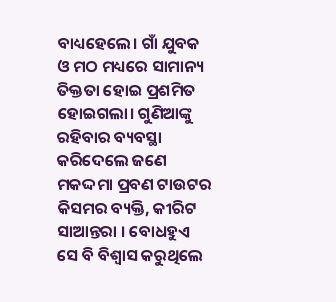ବାଧ୍ୟହେଲେ। ଗାଁ ଯୁବକ ଓ ମଠ ମଧ୍ୟରେ ସାମାନ୍ୟ ତିକ୍ତତା ହୋଇ ପ୍ରଶମିତ ହୋଇଗଲା। ଗୁଣିଆଙ୍କୁ ରହିବାର ବ୍ୟବସ୍ଥା କରିଦେଲେ ଜଣେ ମକଦ୍ଦମା ପ୍ରବଣ ଟାଉଟର କିସମର ବ୍ୟକ୍ତି, କୀରିଟ ସାଆନ୍ତରା । ବୋଧହୁଏ ସେ ବି ବିଶ୍ୱାସ କରୁଥିଲେ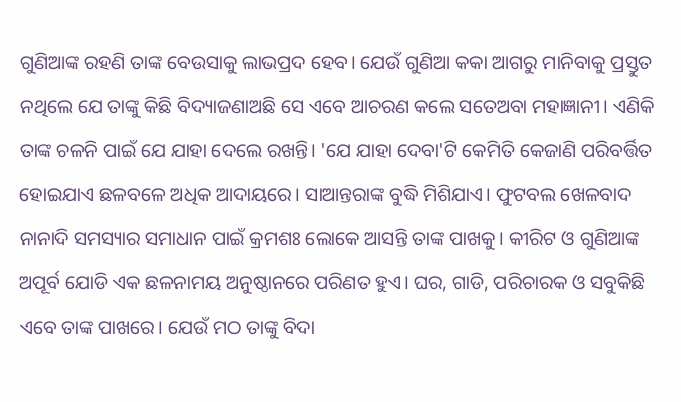ଗୁଣିଆଙ୍କ ରହଣି ତାଙ୍କ ବେଉସାକୁ ଲାଭପ୍ରଦ ହେବ। ଯେଉଁ ଗୁଣିଆ କକା ଆଗରୁ ମାନିବାକୁ ପ୍ରସ୍ତୁତ ନଥିଲେ ଯେ ତାଙ୍କୁ କିଛି ବିଦ୍ୟାଜଣାଅଛି ସେ ଏବେ ଆଚରଣ କଲେ ସତେଅବା ମହାଜ୍ଞାନୀ। ଏଣିକି ତାଙ୍କ ଚଳନି ପାଇଁ ଯେ ଯାହା ଦେଲେ ରଖନ୍ତି। 'ଯେ ଯାହା ଦେବା'ଟି କେମିତି କେଜାଣି ପରିବର୍ତ୍ତିତ ହୋଇଯାଏ ଛଳବଳେ ଅଧିକ ଆଦାୟରେ। ସାଆନ୍ତରାଙ୍କ ବୁଦ୍ଧି ମିଶିଯାଏ। ଫୁଟବଲ ଖେଳବାଦ ନାନାଦି ସମସ୍ୟାର ସମାଧାନ ପାଇଁ କ୍ରମଶଃ ଲୋକେ ଆସନ୍ତି ତାଙ୍କ ପାଖକୁ। କୀରିଟ ଓ ଗୁଣିଆଙ୍କ ଅପୂର୍ବ ଯୋଡି ଏକ ଛଳନାମୟ ଅନୁଷ୍ଠାନରେ ପରିଣତ ହୁଏ। ଘର, ଗାଡି, ପରିଚାରକ ଓ ସବୁକିଛି ଏବେ ତାଙ୍କ ପାଖରେ। ଯେଉଁ ମଠ ତାଙ୍କୁ ବିଦା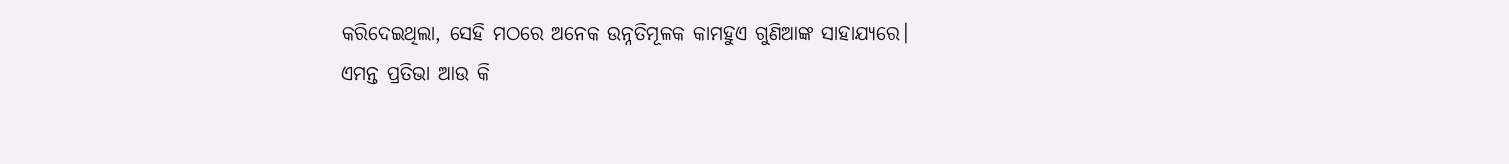କରିଦେଇଥିଲା, ସେହି ମଠରେ ଅନେକ ଉନ୍ନତିମୂଳକ କାମହୁଏ ଗୁଣିଆଙ୍କ ସାହାଯ୍ୟରେ।
ଏମନ୍ତ ପ୍ରତିଭା ଆଉ କି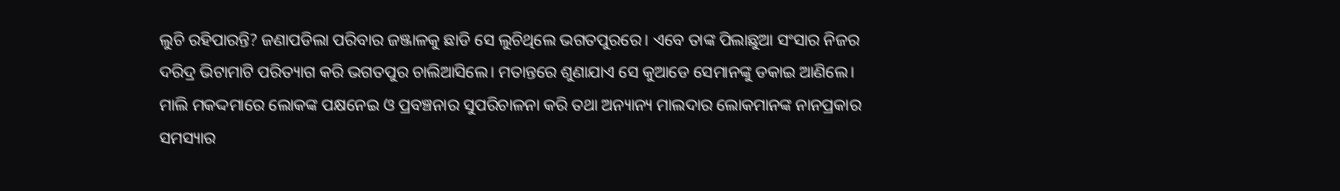ଲୁଚି ରହିପାରନ୍ତି? ଜଣାପଡିଲା ପରିବାର ଜଞ୍ଜାଳକୁ ଛାଡି ସେ ଲୁଚିଥିଲେ ଭଗତପୁରରେ। ଏବେ ତାଙ୍କ ପିଲାଛୁଆ ସଂସାର ନିଜର ଦରିଦ୍ର ଭିଟାମାଟି ପରିତ୍ୟାଗ କରି ଭଗତପୁର ଚାଲିଆସିଲେ। ମତାନ୍ତରେ ଶୁଣାଯାଏ ସେ କୁଆଡେ ସେମାନଙ୍କୁ ଡକାଇ ଆଣିଲେ।
ମାଲି ମକଦ୍ଦମାରେ ଲୋକଙ୍କ ପକ୍ଷନେଇ ଓ ପ୍ରବଞ୍ଚନାର ସୁପରିଚାଳନା କରି ତଥା ଅନ୍ୟାନ୍ୟ ମାଲଦାର ଲୋକମାନଙ୍କ ନାନପ୍ରକାର ସମସ୍ୟାର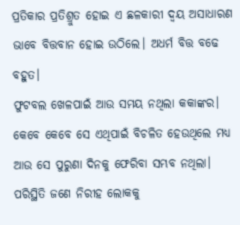ପ୍ରତିକାର ପ୍ରତିଶ୍ରୁତ ହୋଇ ଏ ଛଳକାରୀ ଦ୍ବୟ ଅସାଧାରଣ ଭାବେ ବିତ୍ତବାନ ହୋଇ ଉଠିଲେ। ଅଧର୍ମ ବିତ୍ତ ବଢେ ବହୁତ।
ଫୁଟବଲ ଖେଳପାଇଁ ଆଉ ସମୟ ନଥିଲା କକାଙ୍କର। କେବେ କେବେ ସେ ଏଥିପାଇଁ ବିଚଳିତ ହେଉଥିଲେ ମଧ୍ୟ ଆଉ ସେ ପୁରୁଣା ଦିନକୁ ଫେରିବା ସମ୍ଭବ ନଥିଲା। ପରିସ୍ଥିତି ଜଣେ ନିରୀହ ଲୋକକୁ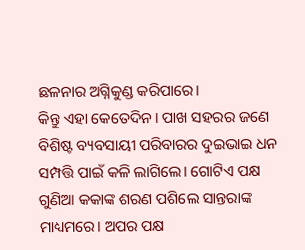ଛଳନାର ଅଗ୍ନିକୁଣ୍ଡ କରିପାରେ।
କିନ୍ତୁ ଏହା କେତେଦିନ। ପାଖ ସହରର ଜଣେ ବିଶିଷ୍ଟ ବ୍ୟବସାୟୀ ପରିବାରର ଦୁଇଭାଇ ଧନ ସମ୍ପତ୍ତି ପାଇଁ କଳି ଲାଗିଲେ। ଗୋଟିଏ ପକ୍ଷ
ଗୁଣିଆ କକାଙ୍କ ଶରଣ ପଶିଲେ ସାନ୍ତରାଙ୍କ ମାଧ୍ୟମରେ। ଅପର ପକ୍ଷ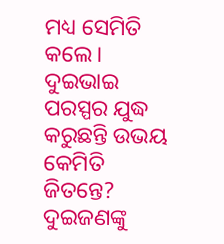ମଧ୍ୟ ସେମିତି କଲେ। ଦୁଇଭାଇ ପରସ୍ପର ଯୁଦ୍ଧ କରୁଛନ୍ତି ଉଭୟ କେମିତି ଜିତନ୍ତେ? ଦୁଇଜଣଙ୍କୁ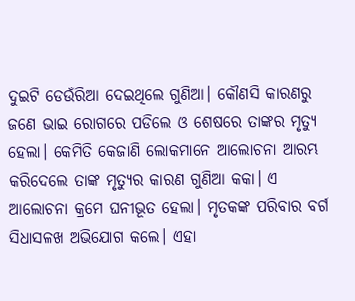ଦୁଇଟି ଡେଉଁରିଆ ଦେଇଥିଲେ ଗୁଣିଆ। କୌଣସି କାରଣରୁ ଜଣେ ଭାଇ ରୋଗରେ ପଡିଲେ ଓ ଶେଷରେ ତାଙ୍କର ମୃତ୍ୟୁ ହେଲା। କେମିତି କେଜାଣି ଲୋକମାନେ ଆଲୋଚନା ଆରମ୍ଭ କରିଦେଲେ ତାଙ୍କ ମୃତ୍ୟୁର କାରଣ ଗୁଣିଆ କକା। ଏ ଆଲୋଚନା କ୍ରମେ ଘନୀଭୂତ ହେଲା। ମୃତକଙ୍କ ପରିବାର ବର୍ଗ ସିଧାସଳଖ ଅଭିଯୋଗ କଲେ। ଏହା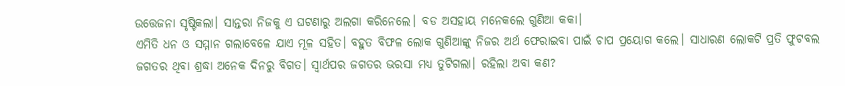ଉତ୍ତେଜନା ସୃଷ୍ଟିକଲା। ସାନ୍ତରା ନିଜକୁ ଏ ଘଟଣାରୁ ଅଲଗା କରିନେଲେ। ବଡ ଅସହାୟ ମନେକଲେ ଗୁଣିଆ କକା।
ଏମିତି ଧନ ଓ ସମ୍ମାନ ଗଲାବେଳେ ଯାଏ ମୂଳ ସହିତ। ବହୁତ ବିଫଳ ଲୋକ ଗୁଣିଆଙ୍କୁ ନିଜର ଅର୍ଥ ଫେରାଇବା ପାଇଁ ଚାପ ପ୍ରୟୋଗ କଲେ। ସାଧାରଣ ଲୋକଟି ପ୍ରତି ଫୁଟବଲ ଜଗତର ଥିବା ଶ୍ରଦ୍ଧା ଅନେକ ଦିନରୁ ବିଗତ। ସ୍ବାର୍ଥପର ଜଗତର ଭରସା ମଧ୍ୟ ତୁଟିଗଲା। ରହିଲା ଅବା କଣ?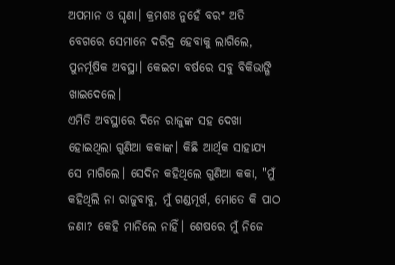ଅପମାନ ଓ ଘୃଣା। କ୍ରମଶଃ ନୁହେଁ ବରଂ ଅତି ବେଗରେ ସେମାନେ ଦରିଦ୍ର ହେବାକୁ ଲାଗିଲେ, ପୁନର୍ମୂଷିକ ଅବସ୍ଥା। କେଇଟା ବର୍ଷରେ ସବୁ ବିକିଭାଙ୍ଗି ଖାଇଦେଲେ।
ଏମିତି ଅବସ୍ଥାରେ ଦିନେ ରାଜୁଙ୍କ ସହ ଦେଖା ହୋଇଥିଲା ଗୁଣିଆ କକାଙ୍କ। କିଛି ଆର୍ଥିକ ସାହାଯ୍ୟ ସେ ମାଗିଲେ। ସେଦିନ କହିଥିଲେ ଗୁଣିଆ କକା, "ମୁଁ କହିଥିଲି ନା ରାଜୁବାବୁ, ମୁଁ ଗଣ୍ଡମୂର୍ଖ, ମୋତେ କି ପାଠ ଜଣା? କେହି ମାନିଲେ ନାହିଁ। ଶେଷରେ ମୁଁ ନିଜେ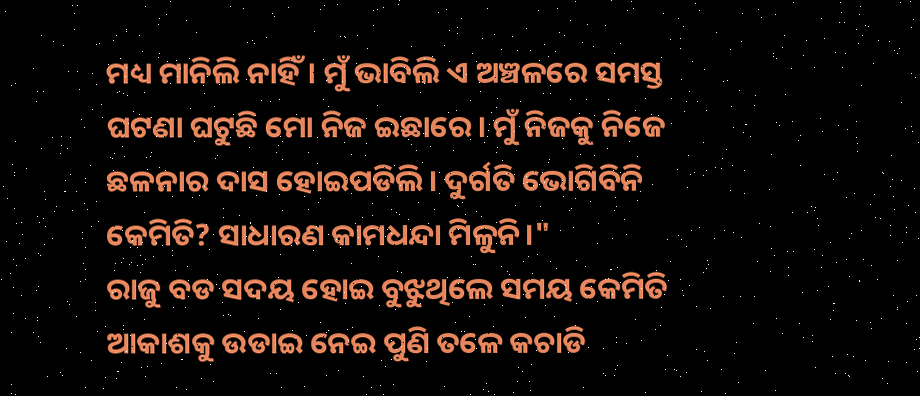ମଧ୍ୟ ମାନିଲି ନାହିଁ। ମୁଁ ଭାବିଲି ଏ ଅଞ୍ଚଳରେ ସମସ୍ତ ଘଟଣା ଘଟୁଛି ମୋ ନିଜ ଇଛାରେ। ମୁଁ ନିଜକୁ ନିଜେ ଛଳନାର ଦାସ ହୋଇପଡିଲି। ଦୁର୍ଗତି ଭୋଗିବିନି କେମିତି? ସାଧାରଣ କାମଧନ୍ଦା ମିଳୁନି।"
ରାଜୁ ବଡ ସଦୟ ହୋଇ ବୁଝୁଥିଲେ ସମୟ କେମିତି ଆକାଶକୁ ଉଡାଇ ନେଇ ପୁଣି ତଳେ କଚାଡି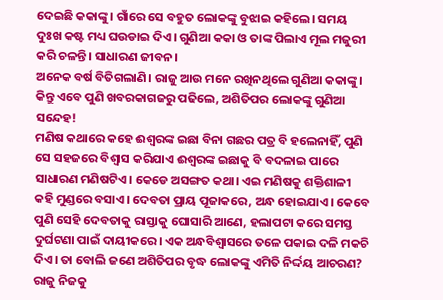ଦେଇଛି କକାଙ୍କୁ। ଗାଁରେ ସେ ବହୁତ ଲୋକଙ୍କୁ ବୁଝାଇ କହିଲେ। ସମୟ ଦୁଃଖ କଷ୍ଟ ମଧ୍ୟ ଘଉଡାଇ ଦିଏ। ଗୁଣିଆ କକା ଓ ତାଙ୍କ ପିଲାଏ ମୂଲ ମଜୁରୀ କରି ଚଳନ୍ତି। ସାଧାରଣ ଜୀବନ।
ଅନେକ ବର୍ଷ ବିତିଗଲାଣି। ରାଜୁ ଆଉ ମନେ ରଖିନଥିଲେ ଗୁଣିଆ କକାଙ୍କୁ। କିନ୍ତୁ ଏବେ ପୁଣି ଖବରକାଗଜରୁ ପଢିଲେ, ଅଶିତିପର ଲୋକଙ୍କୁ ଗୁଣିଆ ସନ୍ଦେହ!
ମଣିଷ କଥାରେ କହେ ଈଶ୍ବରଙ୍କ ଇଛା ବିନା ଗଛର ପତ୍ର ବି ହଲେନାହିଁ, ପୁଣି ସେ ସହଜରେ ବିଶ୍ୱାସ କରିଯାଏ ଈଶ୍ବରଙ୍କ ଇଛାକୁ ବି ବଦଳାଇ ପାରେ ସାଧାରଣ ମଣିଷଟିଏ। କେଡେ ଅସଙ୍ଗତ କଥା। ଏଇ ମଣିଷକୁ ଶକ୍ତିଶାଳୀ କହି ମୁଣ୍ଡରେ ବସାଏ। ଦେବତା ପ୍ରାୟ ପୂଜାକରେ, ଅନ୍ଧ ହୋଇଯାଏ। କେବେ ପୁଣି ସେହି ଦେବତାକୁ ରାସ୍ତାକୁ ଘୋସାରି ଆଣେ, ହଲାପଟା କରେ ସମସ୍ତ ଦୁର୍ଘଟଣା ପାଇଁ ଦାୟୀକରେ। ଏକ ଅନ୍ଧବିଶ୍ୱାସରେ ତଳେ ପକାଇ ଦଳି ମକଚି ଦିଏ। ତା ବୋଲି ଜଣେ ଅଶିତିପର ବୃଦ୍ଧ ଲୋକଙ୍କୁ ଏମିତି ନିର୍ଦ୍ଦୟ ଆଚରଣ?
ରାଜୁ ନିଜକୁ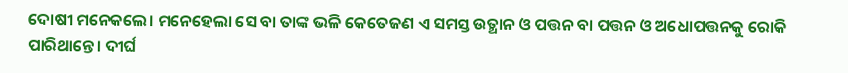ଦୋଷୀ ମନେକଲେ। ମନେହେଲା ସେ ବା ତାଙ୍କ ଭଳି କେତେଜଣ ଏ ସମସ୍ତ ଉତ୍ଥାନ ଓ ପତ୍ତନ ବା ପତ୍ତନ ଓ ଅଧୋପତ୍ତନକୁ ରୋକି ପାରିଥାନ୍ତେ। ଦୀର୍ଘ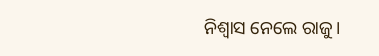ନିଶ୍ଵାସ ନେଲେ ରାଜୁ।